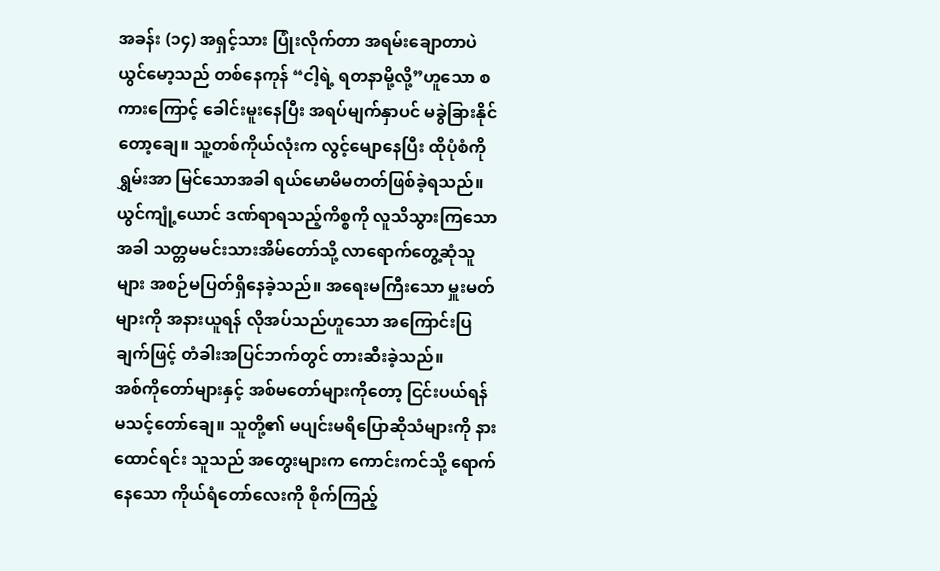အခန်း (၁၄) အရှင့်သား ပြုံးလိုက်တာ အရမ်းချောတာပဲ
ယွင်မော့သည် တစ်နေကုန် “ငါ့ရဲ့ ရတနာမို့လို့”ဟူသော စကားကြောင့် ခေါင်းမူးနေပြီး အရပ်မျက်နှာပင် မခွဲခြားနိုင်တော့ချေ။ သူ့တစ်ကိုယ်လုံးက လွင့်မျောနေပြီး ထိုပုံစံကို ရွှမ်းအာ မြင်သောအခါ ရယ်မောမိမတတ်ဖြစ်ခဲ့ရသည်။
ယွင်ကျုံ့ယောင် ဒဏ်ရာရသည့်ကိစ္စကို လူသိသွားကြသောအခါ သတ္တမမင်းသားအိမ်တော်သို့ လာရောက်တွေ့ဆုံသူများ အစဉ်မပြတ်ရှိနေခဲ့သည်။ အရေးမကြီးသော မှူးမတ်များကို အနားယူရန် လိုအပ်သည်ဟူသော အကြောင်းပြချက်ဖြင့် တံခါးအပြင်ဘက်တွင် တားဆီးခဲ့သည်။
အစ်ကိုတော်များနှင့် အစ်မတော်များကိုတော့ ငြင်းပယ်ရန် မသင့်တော်ချေ။ သူတို့၏ မပျင်းမရိပြောဆိုသံများကို နားထောင်ရင်း သူသည် အတွေးများက ကောင်းကင်သို့ ရောက်နေသော ကိုယ်ရံတော်လေးကို စိုက်ကြည့်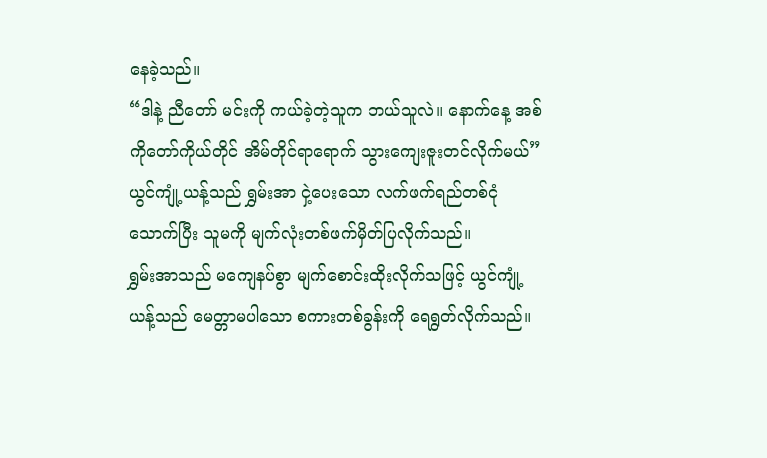နေခဲ့သည်။
“ဒါနဲ့ ညီတော် မင်းကို ကယ်ခဲ့တဲ့သူက ဘယ်သူလဲ။ နောက်နေ့ အစ်ကိုတော်ကိုယ်တိုင် အိမ်တိုင်ရာရောက် သွားကျေးဇူးတင်လိုက်မယ်”
ယွင်ကျုံ့ယန့်သည် ရွှမ်းအာ ငှဲ့ပေးသော လက်ဖက်ရည်တစ်ငုံသောက်ပြီး သူမကို မျက်လုံးတစ်ဖက်မှိတ်ပြလိုက်သည်။
ရွှမ်းအာသည် မကျေနပ်စွာ မျက်စောင်းထိုးလိုက်သဖြင့် ယွင်ကျုံ့ယန့်သည် မေတ္တာမပါသော စကားတစ်ခွန်းကို ရေရွတ်လိုက်သည်။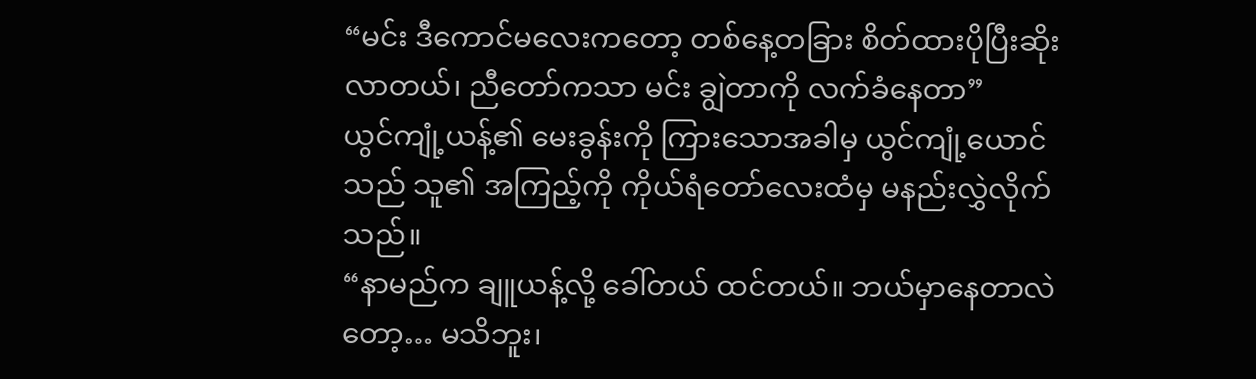“မင်း ဒီကောင်မလေးကတော့ တစ်နေ့တခြား စိတ်ထားပိုပြီးဆိုးလာတယ်၊ ညီတော်ကသာ မင်း ချွဲတာကို လက်ခံနေတာ”
ယွင်ကျုံ့ယန့်၏ မေးခွန်းကို ကြားသောအခါမှ ယွင်ကျုံ့ယောင်သည် သူ၏ အကြည့်ကို ကိုယ်ရံတော်လေးထံမှ မနည်းလွှဲလိုက်သည်။
“နာမည်က ချူယန့်လို့ ခေါ်တယ် ထင်တယ်။ ဘယ်မှာနေတာလဲတော့… မသိဘူး၊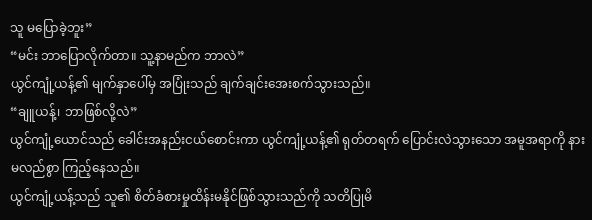သူ မပြောခဲ့ဘူး”
“မင်း ဘာပြောလိုက်တာ။ သူ့နာမည်က ဘာလဲ”
ယွင်ကျုံ့ယန့်၏ မျက်နှာပေါ်မှ အပြုံးသည် ချက်ချင်းအေးစက်သွားသည်။
“ချူယန့်၊ ဘာဖြစ်လို့လဲ”
ယွင်ကျုံ့ယောင်သည် ခေါင်းအနည်းငယ်စောင်းကာ ယွင်ကျုံ့ယန့်၏ ရုတ်တရက် ပြောင်းလဲသွားသော အမူအရာကို နားမလည်စွာ ကြည့်နေသည်။
ယွင်ကျုံ့ယန့်သည် သူ၏ စိတ်ခံစားမှုထိန်းမနိုင်ဖြစ်သွားသည်ကို သတိပြုမိ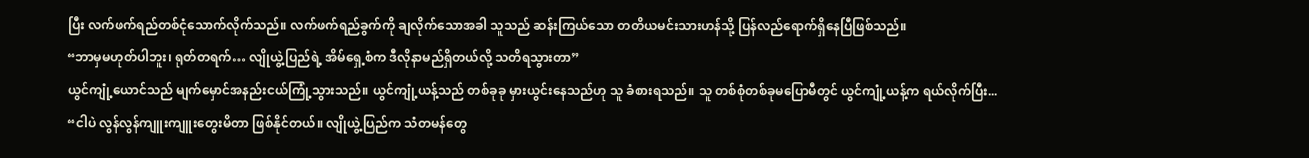ပြီး လက်ဖက်ရည်တစ်ငုံသောက်လိုက်သည်။ လက်ဖက်ရည်ခွက်ကို ချလိုက်သောအခါ သူသည် ဆန်းကြယ်သော တတိယမင်းသားဟန်သို့ ပြန်လည်ရောက်ရှိနေပြီဖြစ်သည်။
“ဘာမှမဟုတ်ပါဘူး၊ ရုတ်တရက်… လျိုယွဲ့ပြည်ရဲ့ အိမ်ရှေ့စံက ဒီလိုနာမည်ရှိတယ်လို့ သတိရသွားတာ”
ယွင်ကျုံ့ယောင်သည် မျက်မှောင်အနည်းငယ်ကြုံ့သွားသည်။ ယွင်ကျုံ့ယန့်သည် တစ်ခုခု မှားယွင်းနေသည်ဟု သူ ခံစားရသည်။ သူ တစ်စုံတစ်ခုမပြောမီတွင် ယွင်ကျုံ့ယန့်က ရယ်လိုက်ပြီး...
“ငါပဲ လွန်လွန်ကျူးကျူးတွေးမိတာ ဖြစ်နိုင်တယ်။ လျိုယွဲ့ပြည်က သံတမန်တွေ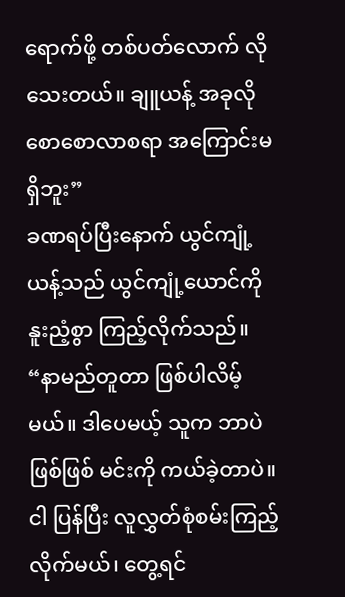ရောက်ဖို့ တစ်ပတ်လောက် လိုသေးတယ်။ ချူယန့် အခုလို စောစောလာစရာ အကြောင်းမရှိဘူး”
ခဏရပ်ပြီးနောက် ယွင်ကျုံ့ယန့်သည် ယွင်ကျုံ့ယောင်ကို နူးညံ့စွာ ကြည့်လိုက်သည်။
“နာမည်တူတာ ဖြစ်ပါလိမ့်မယ်။ ဒါပေမယ့် သူက ဘာပဲဖြစ်ဖြစ် မင်းကို ကယ်ခဲ့တာပဲ။ ငါ ပြန်ပြီး လူလွှတ်စုံစမ်းကြည့်လိုက်မယ်၊ တွေ့ရင်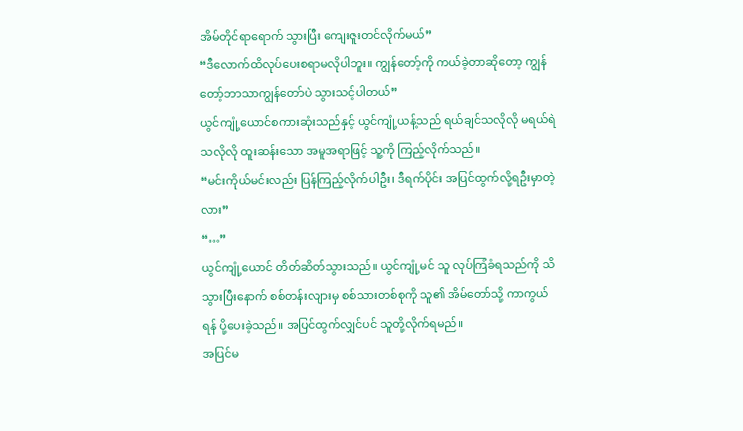အိမ်တိုင်ရာရောက် သွားပြီး ကျေးဇူးတင်လိုက်မယ်”
“ဒီလောက်ထိလုပ်ပေးစရာမလိုပါဘူး။ ကျွန်တော့်ကို ကယ်ခဲ့တာဆိုတော့ ကျွန်တော့်ဘာသာကျွန်တော်ပဲ သွားသင့်ပါတယ်”
ယွင်ကျုံ့ယောင်စကားဆုံးသည်နှင့် ယွင်ကျုံ့ယန့်သည် ရယ်ချင်သလိုလို မရယ်ရဲသလိုလို ထူးဆန်းသော အမူအရာဖြင့် သူ့ကို ကြည့်လိုက်သည်။
“မင်းကိုယ်မင်းလည်း ပြန်ကြည့်လိုက်ပါဦး၊ ဒီရက်ပိုင်း အပြင်ထွက်လို့ရဦးမှာတဲ့လား”
“…”
ယွင်ကျုံ့ယောင် တိတ်ဆိတ်သွားသည်။ ယွင်ကျုံ့မင် သူ လုပ်ကြံခံရသည်ကို သိသွားပြီးနောက် စစ်တန်းလျားမှ စစ်သားတစ်စုကို သူ၏ အိမ်တော်သို့ ကာကွယ်ရန် ပို့ပေးခဲ့သည်။ အပြင်ထွက်လျှင်ပင် သူတို့လိုက်ရမည်။
အပြင်မ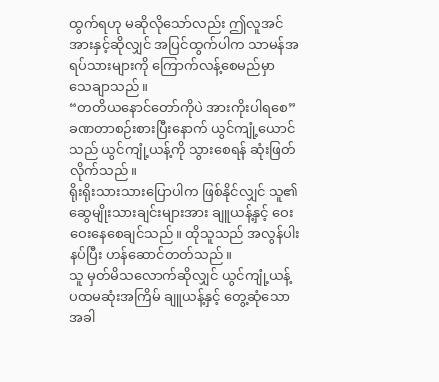ထွက်ရဟု မဆိုလိုသော်လည်း ဤလူအင်အားနှင့်ဆိုလျှင် အပြင်ထွက်ပါက သာမန်အရပ်သားများကို ကြောက်လန့်စေမည်မှာ သေချာသည်။
“တတိယနောင်တော်ကိုပဲ အားကိုးပါရစေ”
ခဏတာစဉ်းစားပြီးနောက် ယွင်ကျုံ့ယောင်သည် ယွင်ကျုံ့ယန့်ကို သွားစေရန် ဆုံးဖြတ်လိုက်သည်။
ရိုးရိုးသားသားပြောပါက ဖြစ်နိုင်လျှင် သူ၏ ဆွေမျိုးသားချင်းများအား ချူယန့်နှင့် ဝေးဝေးနေစေချင်သည်။ ထိုသူသည် အလွန်ပါးနပ်ပြီး ဟန်ဆောင်တတ်သည်။
သူ မှတ်မိသလောက်ဆိုလျှင် ယွင်ကျုံ့ယန့် ပထမဆုံးအကြိမ် ချူယန့်နှင့် တွေ့ဆုံသောအခါ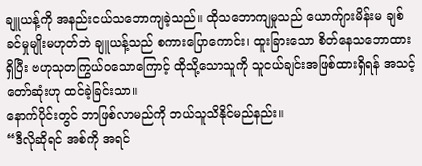ချူယန့်ကို အနည်းငယ်သဘောကျခဲ့သည်။ ထိုသဘောကျမှုသည် ယောက်ျားမိန်းမ ချစ်ခင်မှုမျိုးမဟုတ်ဘဲ ချူယန့်သည် စကားပြောကောင်း၊ ထူးခြားသော စိတ်နေသဘောထားရှိပြီး ဗဟုသုတကြွယ်ဝသောကြောင့် ထိုသို့သောသူကို သူငယ်ချင်းအဖြစ်ထားရှိရန် အသင့်တော်ဆုံးဟု ထင်ခဲ့ခြင်းသာ။
နောက်ပိုင်းတွင် ဘာဖြစ်လာမည်ကို ဘယ်သူသိနိုင်မည်နည်း။
“ဒီလိုဆိုရင် အစ်ကို အရင်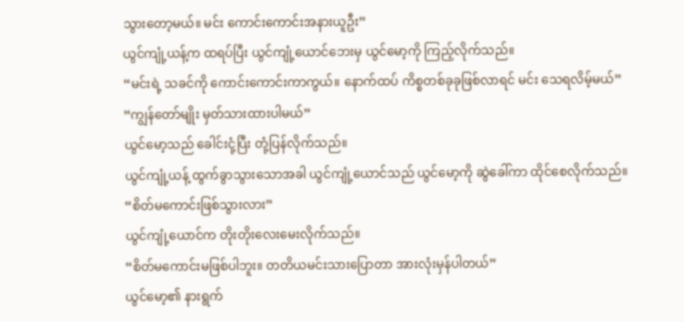သွားတော့မယ်။ မင်း ကောင်းကောင်းအနားယူဦး”
ယွင်ကျုံ့ယန့်က ထရပ်ပြီး ယွင်ကျုံ့ယောင်ဘေးမှ ယွင်မော့ကို ကြည့်လိုက်သည်။
“မင်းရဲ့ သခင်ကို ကောင်းကောင်းကာကွယ်။ နောက်ထပ် ကိစ္စတစ်ခုခုဖြစ်လာရင် မင်း သေရလိမ့်မယ်”
“ကျွန်တော်မျိုး မှတ်သားထားပါမယ်”
ယွင်မော့သည် ခေါင်းငုံ့ပြီး တုံ့ပြန်လိုက်သည်။
ယွင်ကျုံ့ယန့် ထွက်ခွာသွားသောအခါ ယွင်ကျုံ့ယောင်သည် ယွင်မော့ကို ဆွဲခေါ်ကာ ထိုင်စေလိုက်သည်။
“စိတ်မကောင်းဖြစ်သွားလား”
ယွင်ကျုံ့ယောင်က တိုးတိုးလေးမေးလိုက်သည်။
“စိတ်မကောင်းမဖြစ်ပါဘူး။ တတိယမင်းသားပြောတာ အားလုံးမှန်ပါတယ်”
ယွင်မော့၏ နားရွက်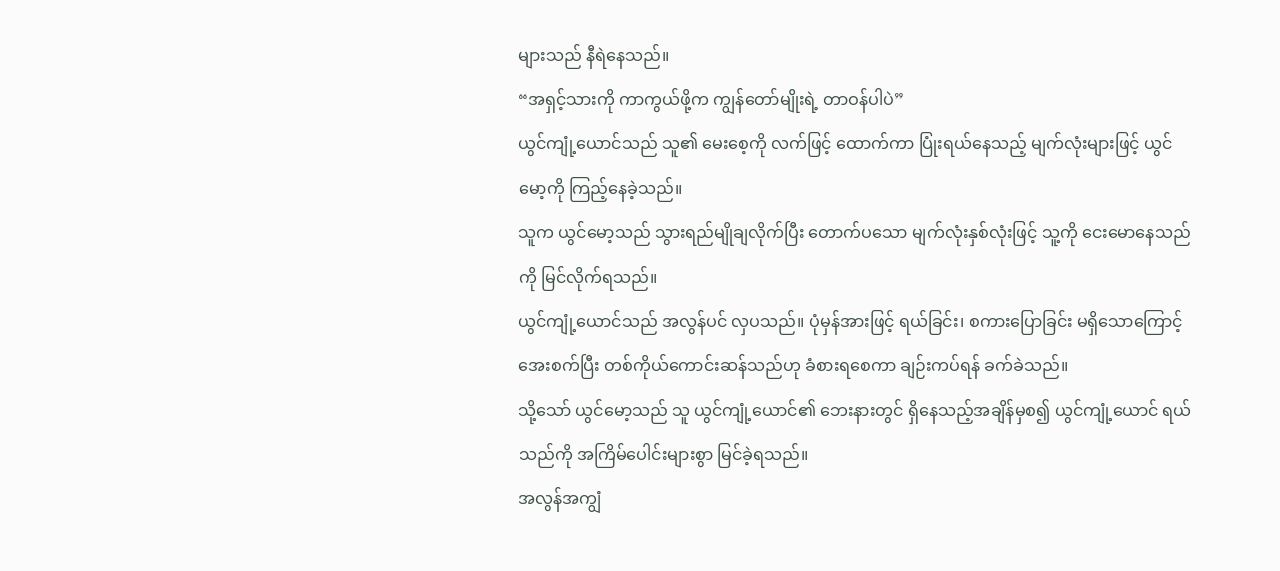များသည် နီရဲနေသည်။
“အရှင့်သားကို ကာကွယ်ဖို့က ကျွန်တော်မျိုးရဲ့ တာဝန်ပါပဲ”
ယွင်ကျုံ့ယောင်သည် သူ၏ မေးစေ့ကို လက်ဖြင့် ထောက်ကာ ပြုံးရယ်နေသည့် မျက်လုံးများဖြင့် ယွင်မော့ကို ကြည့်နေခဲ့သည်။
သူက ယွင်မော့သည် သွားရည်မျိုချလိုက်ပြီး တောက်ပသော မျက်လုံးနှစ်လုံးဖြင့် သူ့ကို ငေးမောနေသည်ကို မြင်လိုက်ရသည်။
ယွင်ကျုံ့ယောင်သည် အလွန်ပင် လှပသည်။ ပုံမှန်အားဖြင့် ရယ်ခြင်း၊ စကားပြောခြင်း မရှိသောကြောင့် အေးစက်ပြီး တစ်ကိုယ်ကောင်းဆန်သည်ဟု ခံစားရစေကာ ချဉ်းကပ်ရန် ခက်ခဲသည်။
သို့သော် ယွင်မော့သည် သူ ယွင်ကျုံ့ယောင်၏ ဘေးနားတွင် ရှိနေသည့်အချိန်မှစ၍ ယွင်ကျုံ့ယောင် ရယ်သည်ကို အကြိမ်ပေါင်းများစွာ မြင်ခဲ့ရသည်။
အလွန်အကျွံ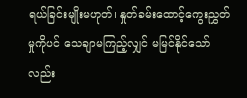ရယ်ခြင်းမျိုးမဟုတ်၊ နှုတ်ခမ်းထောင့်ကွေးညွှတ်မှုကိုပင် သေချာမကြည့်လျှင် မမြင်နိုင်သော်လည်း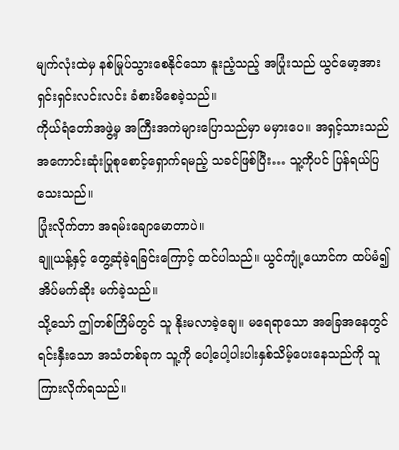မျက်လုံးထဲမှ နစ်မြုပ်သွားစေနိုင်သော နူးညံ့သည့် အပြုံးသည် ယွင်မော့အား ရှင်းရှင်းလင်းလင်း ခံစားမိစေခဲ့သည်။
ကိုယ်ရံတော်အဖွဲ့မှ အကြီးအကဲများပြောသည်မှာ မမှားပေ။ အရှင့်သားသည် အကောင်းဆုံးပြုစုစောင့်ရှောက်ရမည့် သခင်ဖြစ်ပြီး… သူ့ကိုပင် ပြန်ရယ်ပြသေးသည်။
ပြုံးလိုက်တာ အရမ်းချောမောတာပဲ။
ချူယန့်နှင့် တွေ့ဆုံခဲ့ရခြင်းကြောင့် ထင်ပါသည်။ ယွင်ကျုံ့ယောင်က ထပ်မံ၍ အိပ်မက်ဆိုး မက်ခဲ့သည်။
သို့သော် ဤတစ်ကြိမ်တွင် သူ နိုးမလာခဲ့ချေ။ မရေရာသော အခြေအနေတွင် ရင်းနှီးသော အသံတစ်ခုက သူ့ကို ပေါ့ပေါ့ပါးပါးနှစ်သိမ့်ပေးနေသည်ကို သူ ကြားလိုက်ရသည်။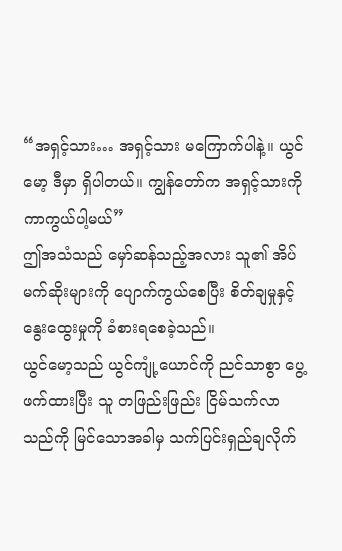“အရှင့်သား… အရှင့်သား မကြောက်ပါနဲ့။ ယွင်မော့ ဒီမှာ ရှိပါတယ်။ ကျွန်တော်က အရှင့်သားကို ကာကွယ်ပါ့မယ်”
ဤအသံသည် မှော်ဆန်သည့်အလား သူ၏ အိပ်မက်ဆိုးများကို ပျောက်ကွယ်စေပြီး စိတ်ချမှုနှင့် နွေးထွေးမှုကို ခံစားရစေခဲ့သည်။
ယွင်မော့သည် ယွင်ကျုံ့ယောင်ကို ညင်သာစွာ ပွေ့ဖက်ထားပြီး သူ တဖြည်းဖြည်း ငြိမ်သက်လာသည်ကို မြင်သောအခါမှ သက်ပြင်းရှည်ချလိုက်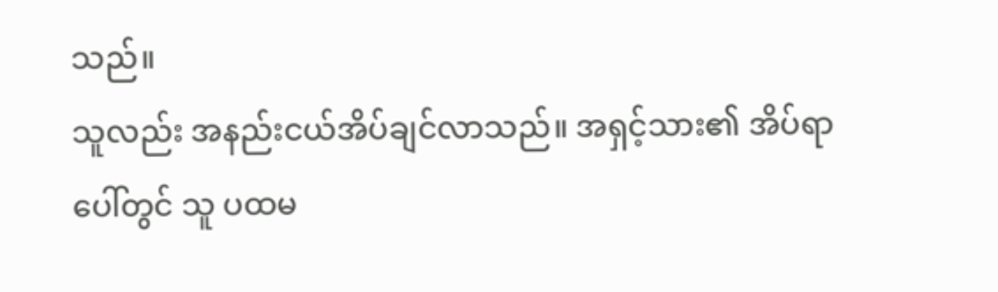သည်။
သူလည်း အနည်းငယ်အိပ်ချင်လာသည်။ အရှင့်သား၏ အိပ်ရာပေါ်တွင် သူ ပထမ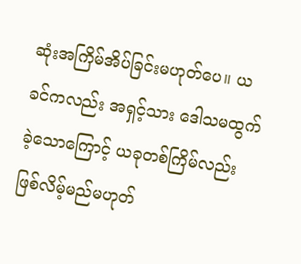ဆုံးအကြိမ်အိပ်ခြင်းမဟုတ်ပေ။ ယခင်ကလည်း အရှင့်သား ဒေါသမထွက်ခဲ့သောကြောင့် ယခုတစ်ကြိမ်လည်း ဖြစ်လိမ့်မည်မဟုတ်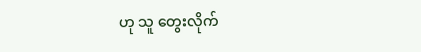ဟု သူ တွေးလိုက်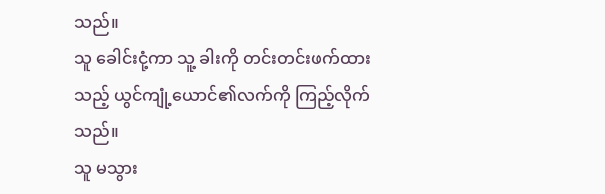သည်။
သူ ခေါင်းငုံ့ကာ သူ့ ခါးကို တင်းတင်းဖက်ထားသည့် ယွင်ကျုံ့ယောင်၏လက်ကို ကြည့်လိုက်သည်။
သူ မသွား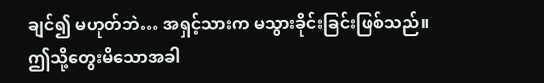ချင်၍ မဟုတ်ဘဲ… အရှင့်သားက မသွားခိုင်းခြင်းဖြစ်သည်။
ဤသို့တွေးမိသောအခါ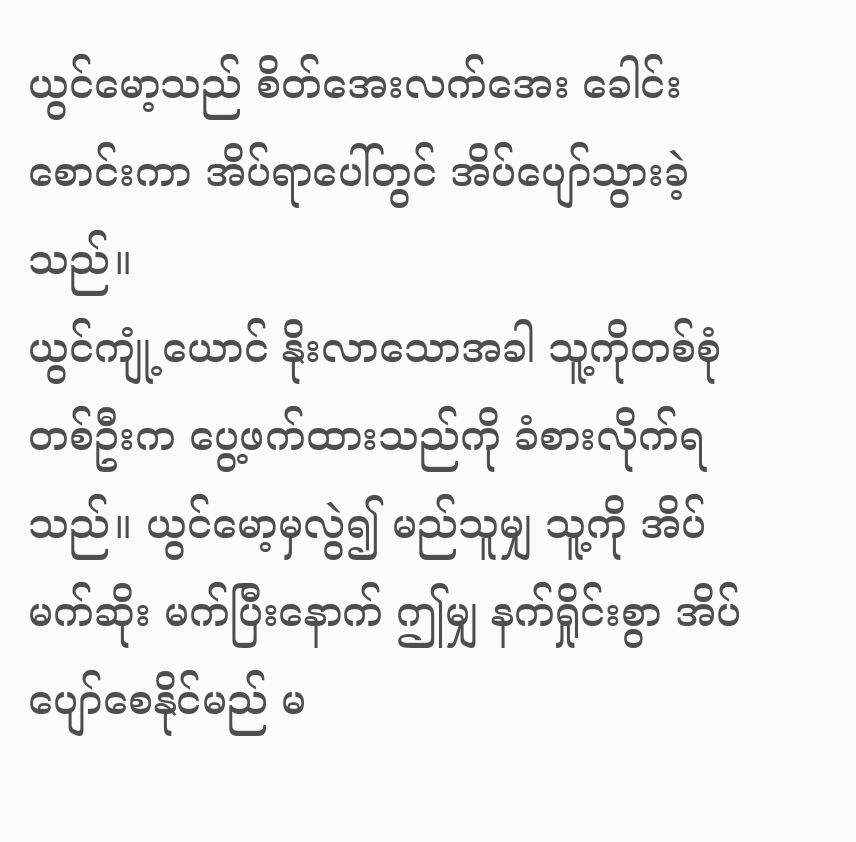ယွင်မော့သည် စိတ်အေးလက်အေး ခေါင်းစောင်းကာ အိပ်ရာပေါ်တွင် အိပ်ပျော်သွားခဲ့သည်။
ယွင်ကျုံ့ယောင် နိုးလာသောအခါ သူ့ကိုတစ်စုံတစ်ဦးက ပွေ့ဖက်ထားသည်ကို ခံစားလိုက်ရသည်။ ယွင်မော့မှလွဲ၍ မည်သူမျှ သူ့ကို အိပ်မက်ဆိုး မက်ပြီးနောက် ဤမျှ နက်ရှိုင်းစွာ အိပ်ပျော်စေနိုင်မည် မ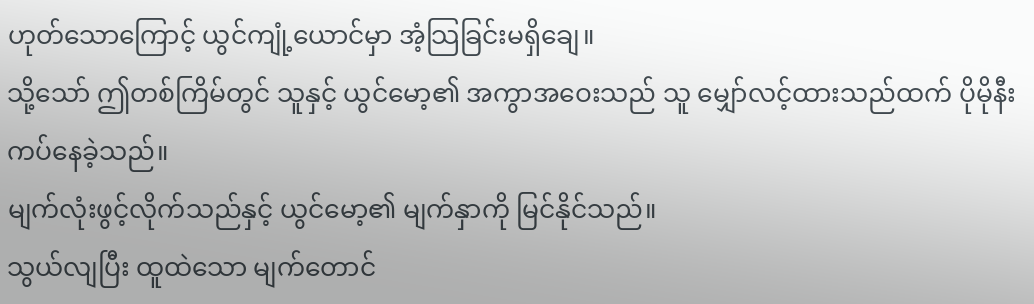ဟုတ်သောကြောင့် ယွင်ကျုံ့ယောင်မှာ အံ့သြခြင်းမရှိချေ။
သို့သော် ဤတစ်ကြိမ်တွင် သူနှင့် ယွင်မော့၏ အကွာအဝေးသည် သူ မျှော်လင့်ထားသည်ထက် ပိုမိုနီးကပ်နေခဲ့သည်။
မျက်လုံးဖွင့်လိုက်သည်နှင့် ယွင်မော့၏ မျက်နှာကို မြင်နိုင်သည်။
သွယ်လျပြီး ထူထဲသော မျက်တောင်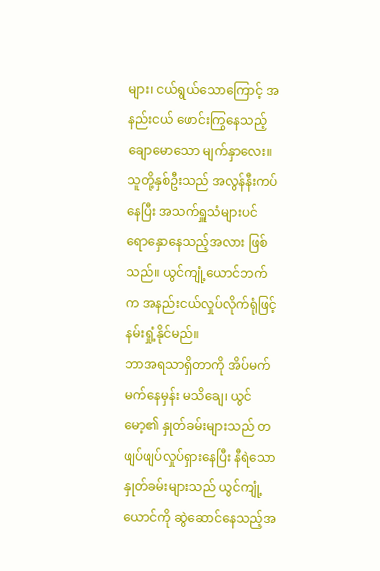များ၊ ငယ်ရွယ်သောကြောင့် အနည်းငယ် ဖောင်းကြွနေသည့် ချောမောသော မျက်နှာလေး။
သူတို့နှစ်ဦးသည် အလွန်နီးကပ်နေပြီး အသက်ရှူသံများပင် ရောနှောနေသည့်အလား ဖြစ်သည်။ ယွင်ကျုံ့ယောင်ဘက်က အနည်းငယ်လှုပ်လိုက်ရုံဖြင့် နမ်းရှုံ့နိုင်မည်။
ဘာအရသာရှိတာကို အိပ်မက်မက်နေမှန်း မသိချေ၊ ယွင်မော့၏ နှုတ်ခမ်းများသည် တဖျပ်ဖျပ်လှုပ်ရှားနေပြီး နီရဲသော နှုတ်ခမ်းများသည် ယွင်ကျုံ့ယောင်ကို ဆွဲဆောင်နေသည့်အ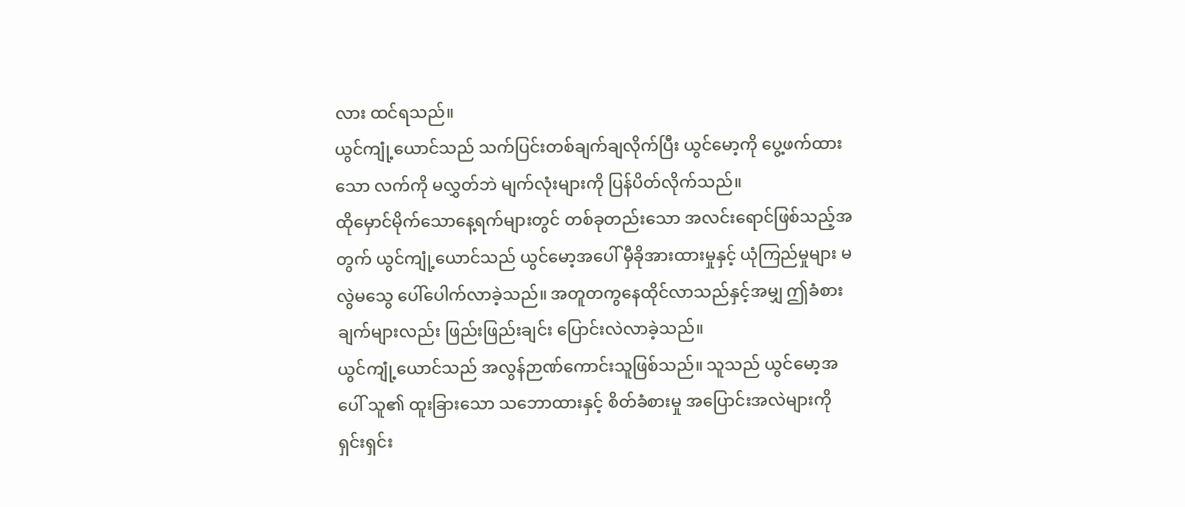လား ထင်ရသည်။
ယွင်ကျုံ့ယောင်သည် သက်ပြင်းတစ်ချက်ချလိုက်ပြီး ယွင်မော့ကို ပွေ့ဖက်ထားသော လက်ကို မလွှတ်ဘဲ မျက်လုံးများကို ပြန်ပိတ်လိုက်သည်။
ထိုမှောင်မိုက်သောနေ့ရက်များတွင် တစ်ခုတည်းသော အလင်းရောင်ဖြစ်သည့်အတွက် ယွင်ကျုံ့ယောင်သည် ယွင်မော့အပေါ် မှီခိုအားထားမှုနှင့် ယုံကြည်မှုများ မလွဲမသွေ ပေါ်ပေါက်လာခဲ့သည်။ အတူတကွနေထိုင်လာသည်နှင့်အမျှ ဤခံစားချက်များလည်း ဖြည်းဖြည်းချင်း ပြောင်းလဲလာခဲ့သည်။
ယွင်ကျုံ့ယောင်သည် အလွန်ဉာဏ်ကောင်းသူဖြစ်သည်။ သူသည် ယွင်မော့အပေါ် သူ၏ ထူးခြားသော သဘောထားနှင့် စိတ်ခံစားမှု အပြောင်းအလဲများကို ရှင်းရှင်း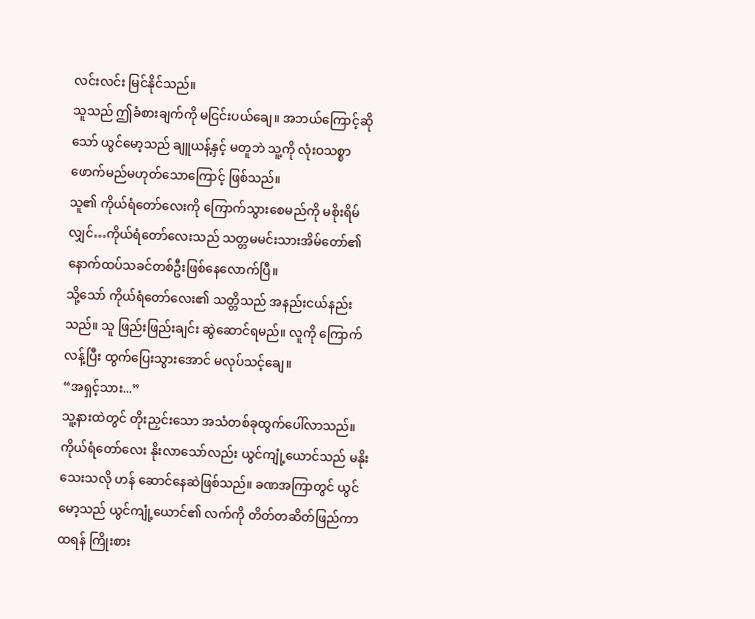လင်းလင်း မြင်နိုင်သည်။
သူသည် ဤခံစားချက်ကို မငြင်းပယ်ချေ။ အဘယ်ကြောင့်ဆိုသော် ယွင်မော့သည် ချူယန့်နှင့် မတူဘဲ သူ့ကို လုံးဝသစ္စာဖောက်မည်မဟုတ်သောကြောင့် ဖြစ်သည်။
သူ၏ ကိုယ်ရံတော်လေးကို ကြောက်သွားစေမည်ကို မစိုးရိမ်လျှင်…ကိုယ်ရံတော်လေးသည် သတ္တမမင်းသားအိမ်တော်၏ နောက်ထပ်သခင်တစ်ဦးဖြစ်နေလောက်ပြီ။
သို့သော် ကိုယ်ရံတော်လေး၏ သတ္တိသည် အနည်းငယ်နည်းသည်။ သူ ဖြည်းဖြည်းချင်း ဆွဲဆောင်ရမည်။ လူကို ကြောက်လန့်ပြီး ထွက်ပြေးသွားအောင် မလုပ်သင့်ချေ။
“အရှင့်သား...”
သူ့နားထဲတွင် တိုးညှင်းသော အသံတစ်ခုထွက်ပေါ်လာသည်။
ကိုယ်ရံတော်လေး နိုးလာသော်လည်း ယွင်ကျုံ့ယောင်သည် မနိုးသေးသလို ဟန် ဆောင်နေဆဲဖြစ်သည်။ ခဏအကြာတွင် ယွင်မော့သည် ယွင်ကျုံ့ယောင်၏ လက်ကို တိတ်တဆိတ်ဖြည်ကာ ထရန် ကြိုးစား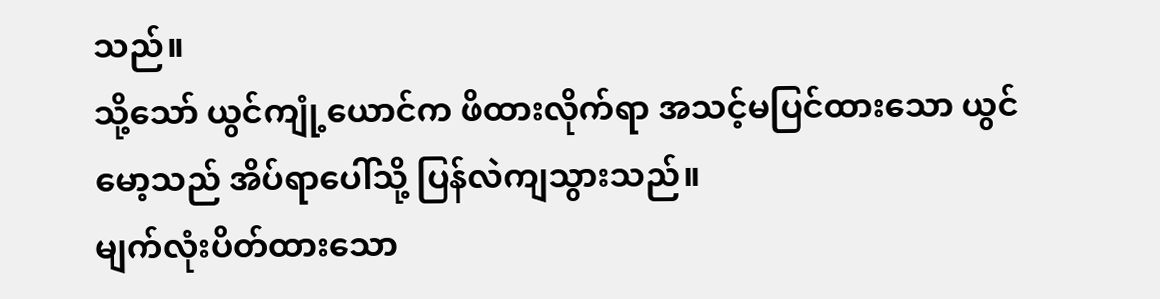သည်။
သို့သော် ယွင်ကျုံ့ယောင်က ဖိထားလိုက်ရာ အသင့်မပြင်ထားသော ယွင်မော့သည် အိပ်ရာပေါ်သို့ ပြန်လဲကျသွားသည်။
မျက်လုံးပိတ်ထားသော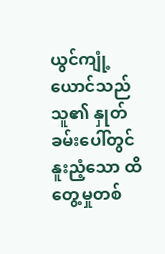ယွင်ကျုံ့ယောင်သည် သူ၏ နှုတ်ခမ်းပေါ်တွင် နူးညံ့သော ထိတွေ့မှုတစ်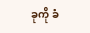ခုကို ခံ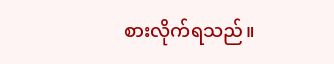စားလိုက်ရသည်။